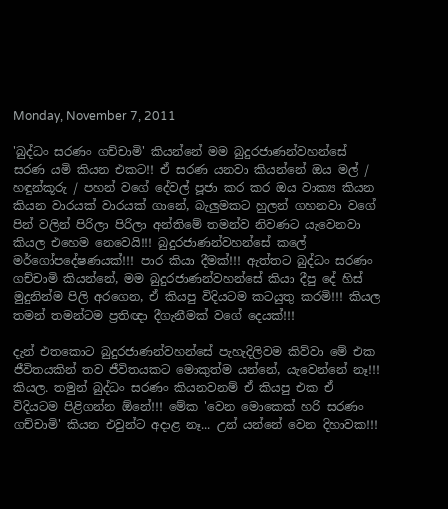Monday, November 7, 2011

'බුද්ධං සරණං ගච්චාමි' කියන්නේ මම බුදුරජාණන්වහන්සේ සරණ යමි කියන එකට!! ඒ සරණ යනවා කියන්නේ ඔය මල් / හඳුන්කූරු / පහන් වගේ දේවල් පූජා කර කර ඔය වාක්‍ය කියන කියන වාරයක් වාරයක් ගානේ, බැලුමකට හුලන් ගහනවා වගේ පින් වලින් පිරිලා පිරිලා අන්තිමේ තමන්ව නිවණට යැවෙනවා කියල එහෙම නෙවෙයි!!! බුදුරජාණන්වහන්සේ කලේ මර්ගෝපදේෂණයක්!!! පාර කියා දීමක්!!! ඇත්තට බුද්ධං සරණං ගච්චාමි කියන්නේ, මම බුදුරජාණන්වහන්සේ කියා දීපු දේ හිස් මුදුනින්ම පිලි අරගෙන, ඒ කියපු විදියටම කටයුතු කරමි!!! කියල තමන් තමන්ටම ප්‍රතිඥා දීගැනීමක් වගේ දෙයක්!!!

දැන් එතකොට බුදුරජාණන්වහන්සේ පැහැදිලිවම කිව්වා මේ එක ජීවිතයකින් තව ජීවිතයකට මොකුත්ම යන්නේ, යැවෙන්නේ නෑ!!! කියල. තමුන් බුද්ධං සරණං කියනවනම් ඒ කියපු එක ඒ විදියටම පිළිගන්න ඕනේ!!! මේක 'වෙන මොකෙක් හරි සරණං ගච්චාමි' කියන එවුන්ට අදාළ නෑ... උන් යන්නේ වෙන දිහාවක!!!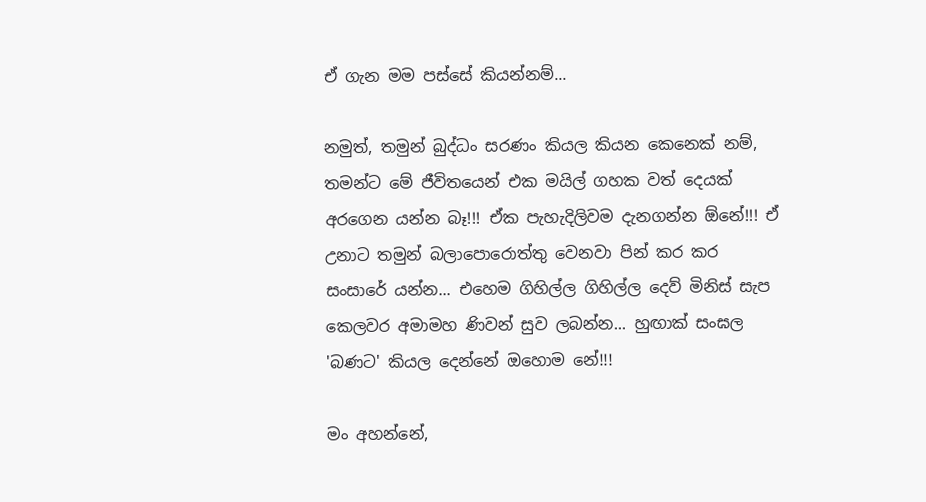ඒ ගැන මම පස්සේ කියන්නම්...

නමුත්, තමුන් බුද්ධං සරණං කියල කියන කෙනෙක් නම්, තමන්ට මේ ජීවිතයෙන් එක මයිල් ගහක වත් දෙයක් අරගෙන යන්න බෑ!!! ඒක පැහැදිලිවම දැනගන්න ඕනේ!!! ඒ උනාට තමුන් බලාපොරොත්තු වෙනවා පින් කර කර සංසාරේ යන්න... එහෙම ගිහිල්ල ගිහිල්ල දෙව් මිනිස් සැප කෙලවර අමාමහ ණිවන් සුව ලබන්න... හුඟාක් සංඝල 'බණට' කියල දෙන්නේ ඔහොම නේ!!!

මං අහන්නේ,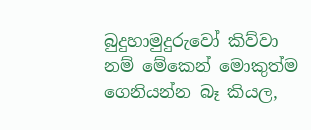බුදුහාමුදුරුවෝ කිව්වා නම් මේකෙන් මොකුත්ම ගෙනියන්න බෑ කියල,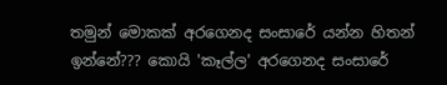තමුන් මොකක් අරගෙනද සංසාරේ යන්න හිතන් ඉන්නේ??? කොයි 'කෑල්ල' අරගෙනද සංසාරේ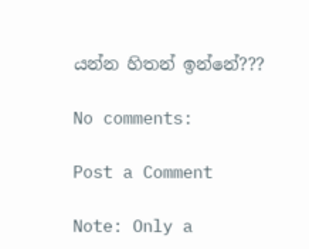යන්න හිතන් ඉන්නේ???

No comments:

Post a Comment

Note: Only a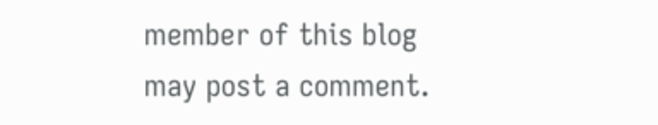member of this blog may post a comment.